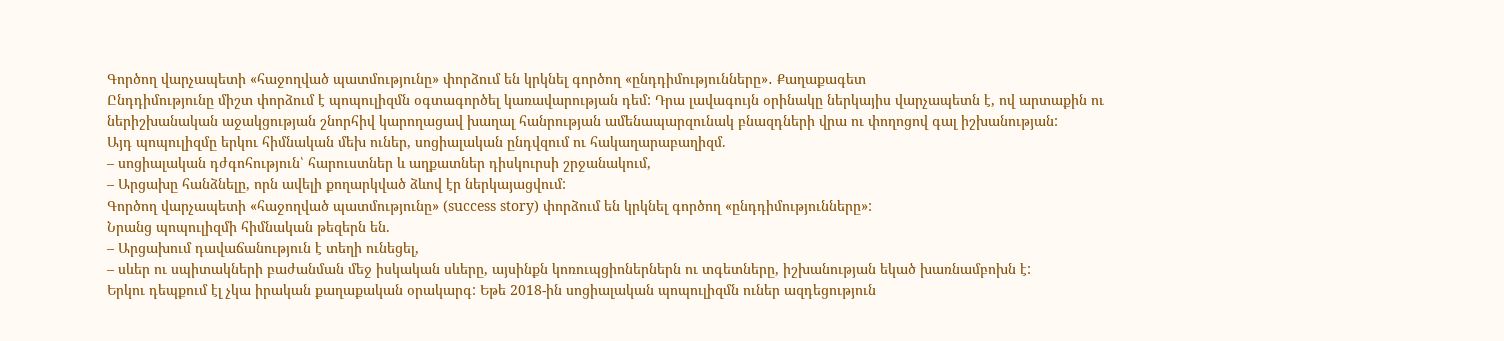Գործող վարչապետի «հաջողված պատմությունը» փորձում են կրկնել գործող «ընդդիմությունները»․ Քաղաքագետ
Ընդդիմությունը միշտ փորձում է պոպուլիզմն օգտագործել կառավարության դեմ: Դրա լավագույն օրինակը ներկայիս վարչապետն է, ով արտաքին ու ներիշխանական աջակցության շնորհիվ կարողացավ խաղալ հանրության ամենապարզունակ բնազդների վրա ու փողոցով գալ իշխանության:
Այդ պոպուլիզմը երկու հիմնական մեխ ուներ, սոցիալական ընդվզում ու հակաղարաբաղիզմ.
– սոցիալական դժգոհություն՝ հարուստներ և աղքատներ դիսկուրսի շրջանակում,
– Արցախը հանձնելը, որն ավելի քողարկված ձևով էր ներկայացվում:
Գործող վարչապետի «հաջողված պատմությունը» (success story) փորձում են կրկնել գործող «ընդդիմությունները»:
Նրանց պոպուլիզմի հիմնական թեզերն են.
– Արցախում դավաճանություն է տեղի ունեցել,
– սևեր ու սպիտակների բաժանման մեջ իսկական սևերը, այսինքն կոռուպցիոներներն ու տգետները, իշխանության եկած խառնամբոխն է:
Երկու դեպքում էլ չկա իրական քաղաքական օրակարգ: Եթե 2018-ին սոցիալական պոպուլիզմն ուներ ազդեցություն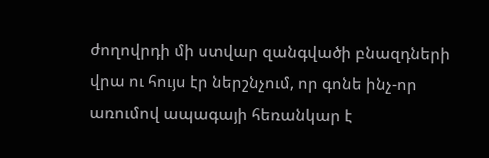ժողովրդի մի ստվար զանգվածի բնազդների վրա ու հույս էր ներշնչում, որ գոնե ինչ-որ առումով ապագայի հեռանկար է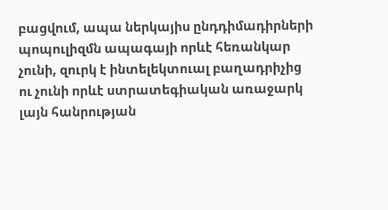բացվում, ապա ներկայիս ընդդիմադիրների պոպուլիզմն ապագայի որևէ հեռանկար չունի, զուրկ է ինտելեկտուալ բաղադրիչից ու չունի որևէ ստրատեգիական առաջարկ լայն հանրության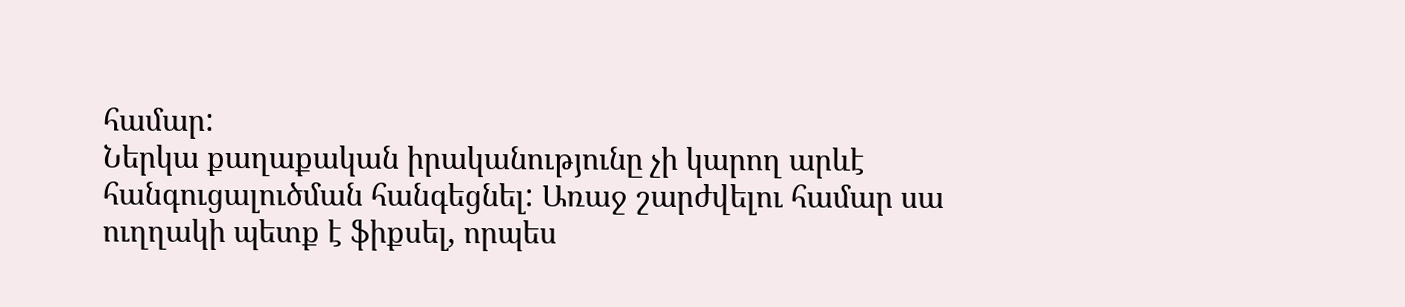համար:
Ներկա քաղաքական իրականությունը չի կարող արևէ հանգուցալուծման հանգեցնել: Առաջ շարժվելու համար սա ուղղակի պետք է ֆիքսել, որպես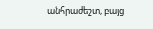անհրաժեշտ, բայց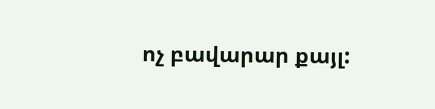ոչ բավարար քայլ: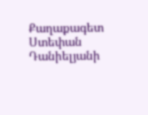Քաղաքագետ Ստեփան Դանիելյանի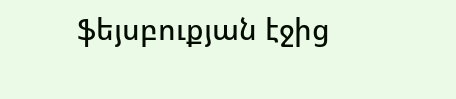ֆեյսբուքյան էջից